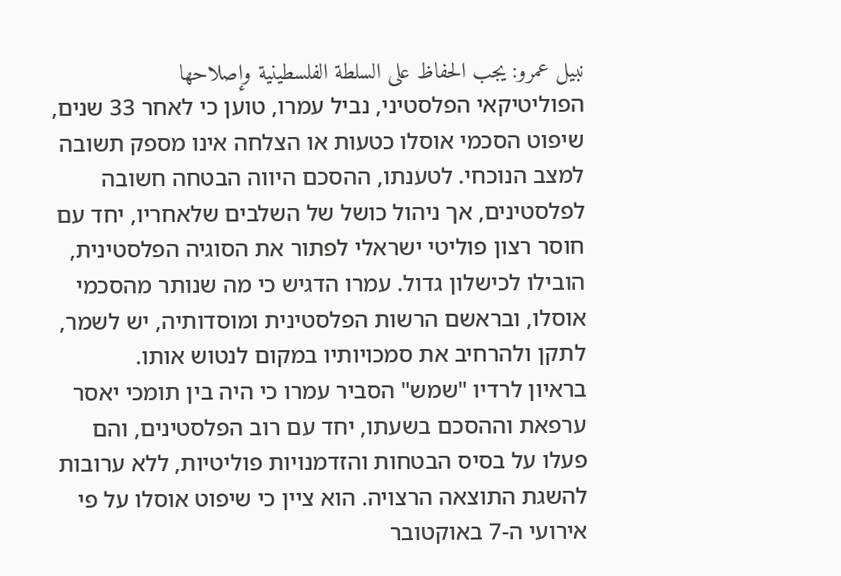نبيل عمرو: يجب الحفاظ على السلطة الفلسطينية وإصلاحها
הפוליטיקאי הפלסטיני, נביל עמרו, טוען כי לאחר 33 שנים, שיפוט הסכמי אוסלו כטעות או הצלחה אינו מספק תשובה למצב הנוכחי. לטענתו, ההסכם היווה הבטחה חשובה לפלסטינים, אך ניהול כושל של השלבים שלאחריו, יחד עם חוסר רצון פוליטי ישראלי לפתור את הסוגיה הפלסטינית, הובילו לכישלון גדול. עמרו הדגיש כי מה שנותר מהסכמי אוסלו, ובראשם הרשות הפלסטינית ומוסדותיה, יש לשמר, לתקן ולהרחיב את סמכויותיו במקום לנטוש אותו.
בראיון לרדיו "שמש" הסביר עמרו כי היה בין תומכי יאסר ערפאת וההסכם בשעתו, יחד עם רוב הפלסטינים, והם פעלו על בסיס הבטחות והזדמנויות פוליטיות, ללא ערובות להשגת התוצאה הרצויה. הוא ציין כי שיפוט אוסלו על פי אירועי ה-7 באוקטובר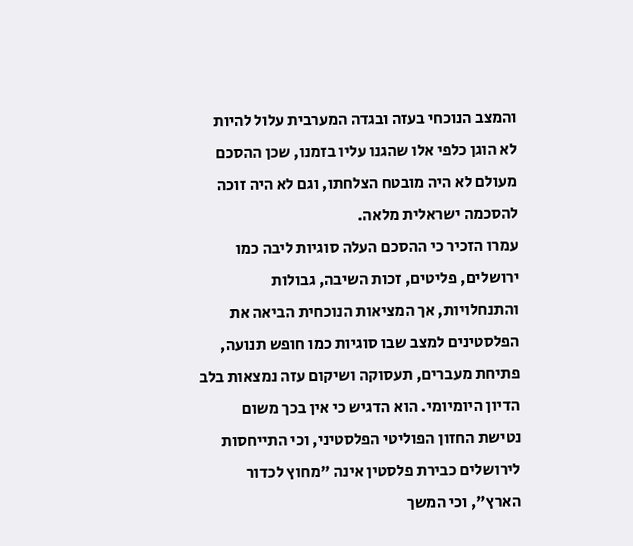והמצב הנוכחי בעזה ובגדה המערבית עלול להיות לא הוגן כלפי אלו שהגנו עליו בזמנו, שכן ההסכם מעולם לא היה מובטח הצלחתו, וגם לא היה זוכה להסכמה ישראלית מלאה.
עמרו הזכיר כי ההסכם העלה סוגיות ליבה כמו ירושלים, פליטים, זכות השיבה, גבולות והתנחלויות, אך המציאות הנוכחית הביאה את הפלסטינים למצב שבו סוגיות כמו חופש תנועה, פתיחת מעברים, תעסוקה ושיקום עזה נמצאות בלב הדיון היומיומי. הוא הדגיש כי אין בכך משום נטישת החזון הפוליטי הפלסטיני, וכי התייחסות לירושלים כבירת פלסטין אינה "מחוץ לכדור הארץ", וכי המשך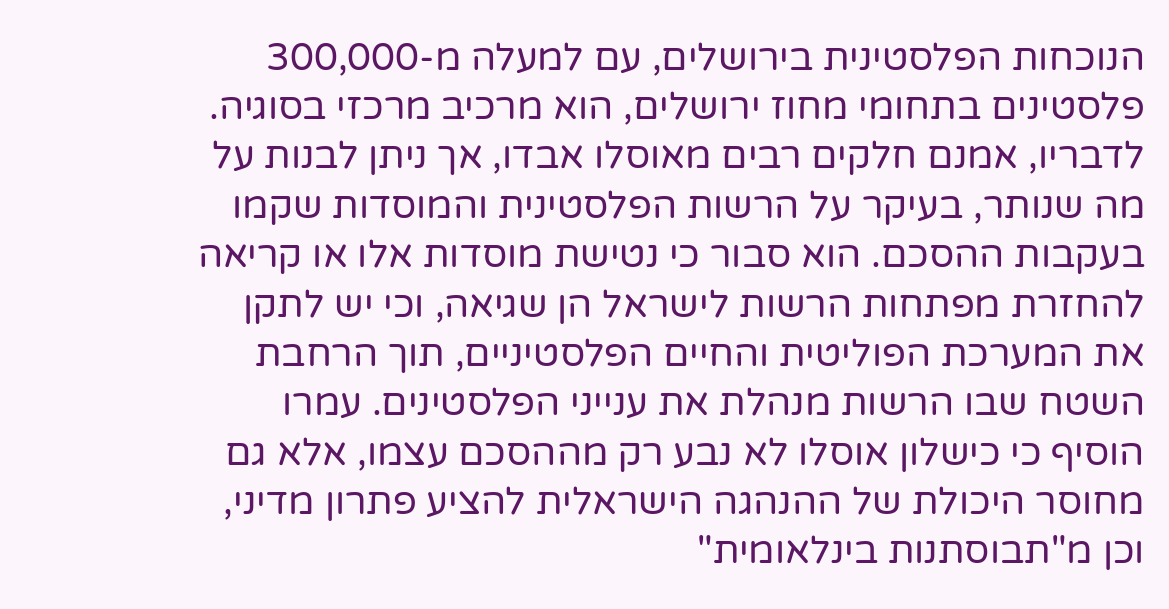הנוכחות הפלסטינית בירושלים, עם למעלה מ-300,000 פלסטינים בתחומי מחוז ירושלים, הוא מרכיב מרכזי בסוגיה.
לדבריו, אמנם חלקים רבים מאוסלו אבדו, אך ניתן לבנות על מה שנותר, בעיקר על הרשות הפלסטינית והמוסדות שקמו בעקבות ההסכם. הוא סבור כי נטישת מוסדות אלו או קריאה להחזרת מפתחות הרשות לישראל הן שגיאה, וכי יש לתקן את המערכת הפוליטית והחיים הפלסטיניים, תוך הרחבת השטח שבו הרשות מנהלת את ענייני הפלסטינים. עמרו הוסיף כי כישלון אוסלו לא נבע רק מההסכם עצמו, אלא גם מחוסר היכולת של ההנהגה הישראלית להציע פתרון מדיני, וכן מ"תבוסתנות בינלאומית"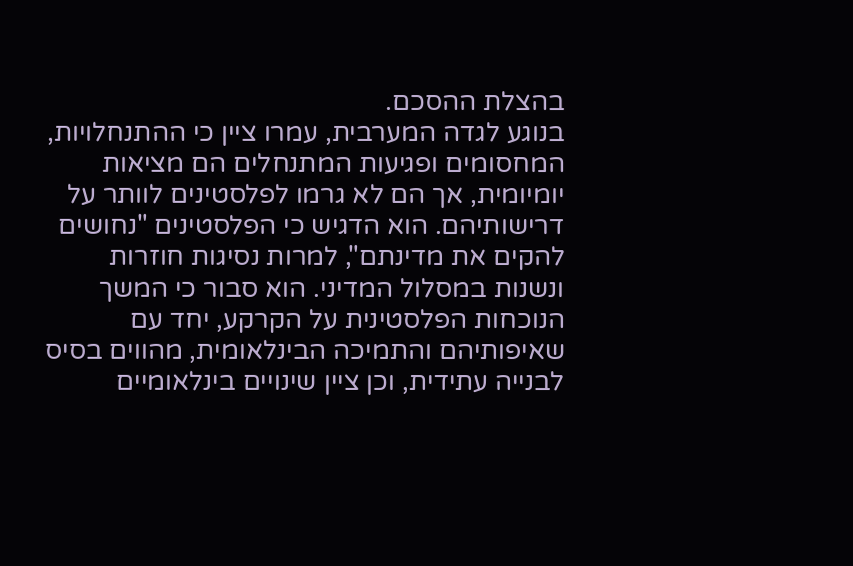בהצלת ההסכם.
בנוגע לגדה המערבית, עמרו ציין כי ההתנחלויות, המחסומים ופגיעות המתנחלים הם מציאות יומיומית, אך הם לא גרמו לפלסטינים לוותר על דרישותיהם. הוא הדגיש כי הפלסטינים "נחושים להקים את מדינתם", למרות נסיגות חוזרות ונשנות במסלול המדיני. הוא סבור כי המשך הנוכחות הפלסטינית על הקרקע, יחד עם שאיפותיהם והתמיכה הבינלאומית, מהווים בסיס לבנייה עתידית, וכן ציין שינויים בינלאומיים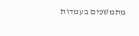מתמשכים בעמדות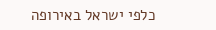כלפי ישראל באירופה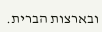ובארצות הברית.